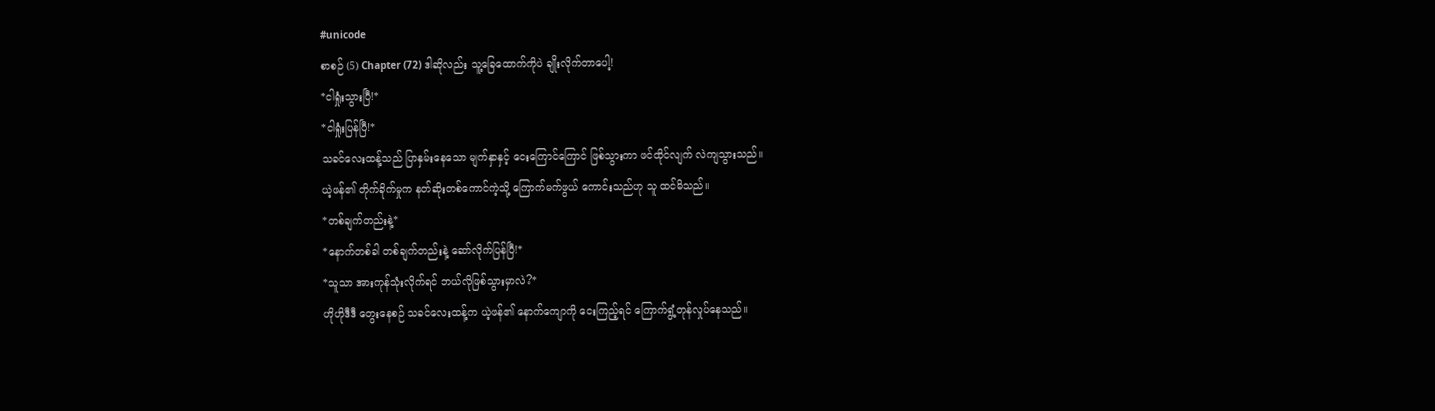#unicode
စာစဉ် (5) Chapter (72) ဒါဆိုလည်း သူ့ခြေထောက်ကိုပဲ ချိုးလိုက်တာပေါ့!
*ငါရှုံးသွားပြီ!*
*ငါရှုံးပြန်ပြီ!*
သခင်လေးထန့်သည် ပြာနှမ်းနေသော မျက်နှာနှင့် ငေးကြောင်ကြောင် ဖြစ်သွားကာ ဖင်ထိုင်လျက် လဲကျသွားသည်။
ယဲ့ဖန်၏ တိုက်ခိုက်မှုက နတ်ဆိုးတစ်ကောင်ကဲ့သို့ ကြောက်မက်ဖွယ် ကောင်းသည်ဟု သူ ထင်မိသည်။
*တစ်ချက်တည်းနဲ့*
*နောက်တစ်ခါ တစ်ချက်တည်းနဲ့ ဆော်လိုက်ပြန်ပြီ!*
*သူသာ အားကုန်သုံးလိုက်ရင် ဘယ်လိုဖြစ်သွားမှာလဲ?*
ဟိုဟိုဒီဒီ တွေးနေစဉ် သခင်လေးထန့်က ယဲ့ဖန်၏ နောက်ကျောကို ငေးကြည့်ရင် ကြောက်ရွံ့တုန်လှုပ်နေသည်။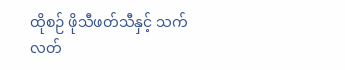ထိုစဉ် ဖိုသီဖတ်သီနှင့် သက်လတ်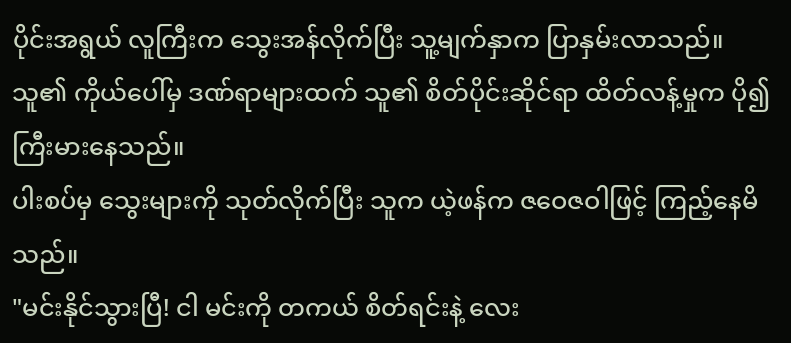ပိုင်းအရွယ် လူကြီးက သွေးအန်လိုက်ပြီး သူ့မျက်နှာက ပြာနှမ်းလာသည်။
သူ၏ ကိုယ်ပေါ်မှ ဒဏ်ရာများထက် သူ၏ စိတ်ပိုင်းဆိုင်ရာ ထိတ်လန့်မှုက ပို၍ ကြီးမားနေသည်။
ပါးစပ်မှ သွေးများကို သုတ်လိုက်ပြီး သူက ယဲ့ဖန်က ဇဝေဇဝါဖြင့် ကြည့်နေမိသည်။
"မင်းနိုင်သွားပြီ! ငါ မင်းကို တကယ် စိတ်ရင်းနဲ့ လေး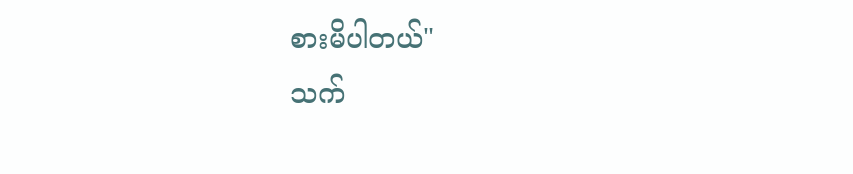စားမိပါတယ်"
သက်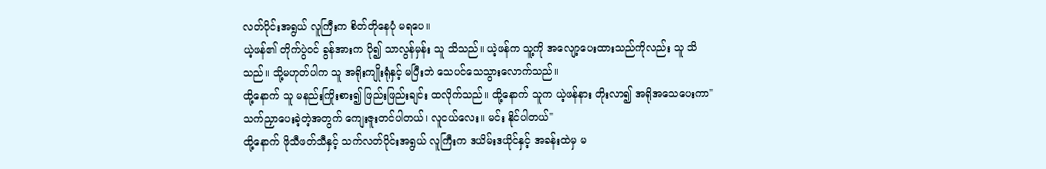လတ်ပိုင်းအရွယ် လူကြီးက စိတ်တိုနေပုံ မရပေ။
ယဲ့ဖန်၏ တိုက်ပွဲဝင် ခွန်အားက ပို၍ သာလွန်မှန်း သူ သိသည်။ ယဲ့ဖန်က သူ့ကို အလျော့ပေးထားသည်ကိုလည်း သူ သိသည်။ သို့မဟုတ်ပါက သူ အရိုးကျိုးရုံနှင့် မပြီးဘဲ သေပင်သေသွားလောက်သည်။
ထို့နောက် သူ မနည်းကြိုးစား၍ ဖြည်းဖြည်းချင်း ထလိုက်သည်။ ထို့နောက် သူက ယဲ့ဖန်နား တိုးလာ၍ အရိုအသေပေးကာ"သက်ညှာပေးခဲ့တဲ့အတွက် ကျေးဇူးတင်ပါတယ်၊ လူငယ်လေး။ မင်း နိုင်ပါတယ်"
ထို့နောက် ဖိုသီဖတ်သီနှင့် သက်လတ်ပိုင်းအရွယ် လူကြီးက ဒယိမ်းဒယိုင်နှင့် အခန်းထဲမှ မ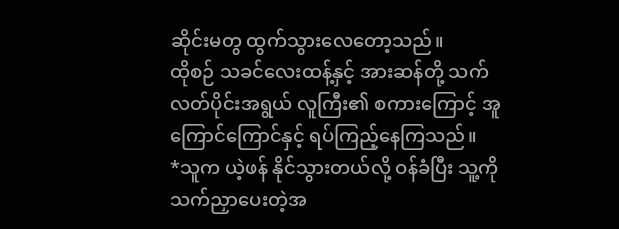ဆိုင်းမတွ ထွက်သွားလေတော့သည်။
ထိုစဉ် သခင်လေးထန့်နှင့် အားဆန်တို့ သက်လတ်ပိုင်းအရွယ် လူကြီး၏ စကားကြောင့် အူကြောင်ကြောင်နှင့် ရပ်ကြည့်နေကြသည်။
*သူက ယဲ့ဖန် နိုင်သွားတယ်လို့ ဝန်ခံပြီး သူ့ကို သက်ညှာပေးတဲ့အ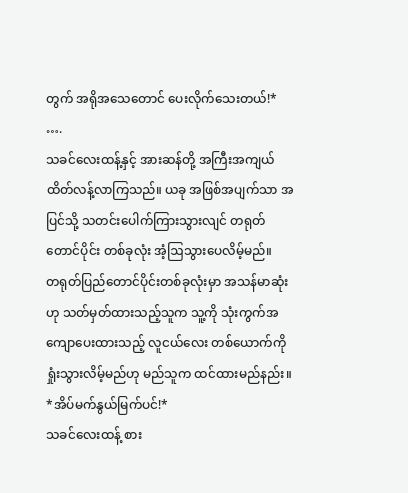တွက် အရိုအသေတောင် ပေးလိုက်သေးတယ်!*
….
သခင်လေးထန့်နှင့် အားဆန်တို့ အကြီးအကျယ် ထိတ်လန့်လာကြသည်။ ယခု အဖြစ်အပျက်သာ အပြင်သို့ သတင်းပေါက်ကြားသွားလျင် တရုတ်တောင်ပိုင်း တစ်ခုလုံး အံ့ဩသွားပေလိမ့်မည်။
တရုတ်ပြည်တောင်ပိုင်းတစ်ခုလုံးမှာ အသန်မာဆုံးဟု သတ်မှတ်ထားသည့်သူက သူ့ကို သုံးကွက်အကျောပေးထားသည့် လူငယ်လေး တစ်ယောက်ကို ရှုံးသွားလိမ့်မည်ဟု မည်သူက ထင်ထားမည်နည်း။
*အိပ်မက်နွယ်မြက်ပင်!*
သခင်လေးထန့် စား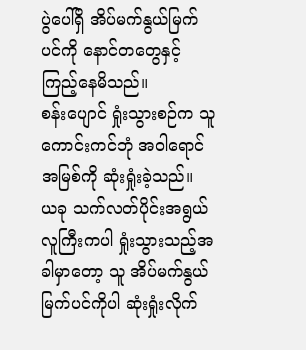ပွဲပေါ်ရှိ အိပ်မက်နွယ်မြက်ပင်ကို နောင်တတွေနှင့် ကြည့်နေမိသည်။
စန်းပျောင် ရှုံးသွားစဉ်က သူ ကောင်းကင်ဘုံ အဝါရောင် အမြစ်ကို ဆုံးရှုံးခဲ့သည်။
ယခု သက်လတ်ပိုင်းအရွယ် လူကြီးကပါ ရှုံးသွားသည့်အခါမှာတော့ သူ အိပ်မက်နွယ်မြက်ပင်ကိုပါ ဆုံးရှုံးလိုက်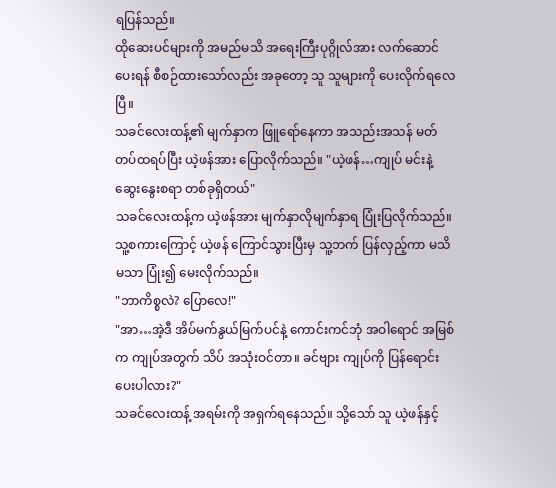ရပြန်သည်။
ထိုဆေးပင်များကို အမည်မသိ အရေးကြီးပုဂ္ဂိုလ်အား လက်ဆောင်ပေးရန် စီစဉ်ထားသော်လည်း အခုတော့ သူ သူများကို ပေးလိုက်ရလေပြီ။
သခင်လေးထန့်၏ မျက်နှာက ဖြူရော်နေကာ အသည်းအသန် မတ်တပ်ထရပ်ပြီး ယဲ့ဖန်အား ပြောလိုက်သည်။ "ယဲ့ဖန်…ကျုပ် မင်းနဲ့ ဆွေးနွေးစရာ တစ်ခုရှိတယ်"
သခင်လေးထန့်က ယဲ့ဖန်အား မျက်နှာလိုမျက်နှာရ ပြုံးပြလိုက်သည်။
သူ့စကားကြောင့် ယဲ့ဖန် ကြောင်သွားပြီးမှ သူ့ဘက် ပြန်လှည့်ကာ မသိမသာ ပြုံး၍ မေးလိုက်သည်။
"ဘာကိစ္စလဲ? ပြောလေ!"
"အာ…အဲ့ဒီ အိပ်မက်နွယ်မြက်ပင်နဲ့ ကောင်းကင်ဘုံ အဝါရောင် အမြစ်က ကျုပ်အတွက် သိပ် အသုံးဝင်တာ။ ခင်ဗျား ကျုပ်ကို ပြန်ရောင်းပေးပါလား?"
သခင်လေးထန့် အရမ်းကို အရှက်ရနေသည်။ သို့သော် သူ ယဲ့ဖန်နှင့်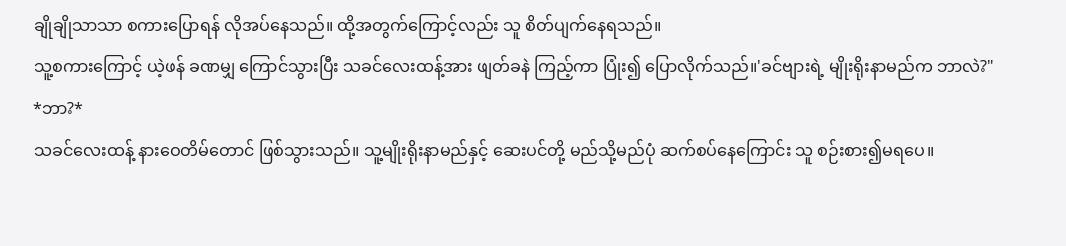ချိုချိုသာသာ စကားပြောရန် လိုအပ်နေသည်။ ထို့အတွက်ကြောင့်လည်း သူ စိတ်ပျက်နေရသည်။
သူ့စကားကြောင့် ယဲ့ဖန် ခဏမျှ ကြောင်သွားပြီး သခင်လေးထန့်အား ဖျတ်ခနဲ ကြည့်ကာ ပြုံး၍ ပြောလိုက်သည်။'ခင်ဗျားရဲ့ မျိုးရိုးနာမည်က ဘာလဲ?"
*ဘာ?*
သခင်လေးထန့် နားဝေတိမ်တောင် ဖြစ်သွားသည်။ သူ့မျိုးရိုးနာမည်နှင့် ဆေးပင်တို့ မည်သို့မည်ပုံ ဆက်စပ်နေကြောင်း သူ စဉ်းစား၍မရပေ။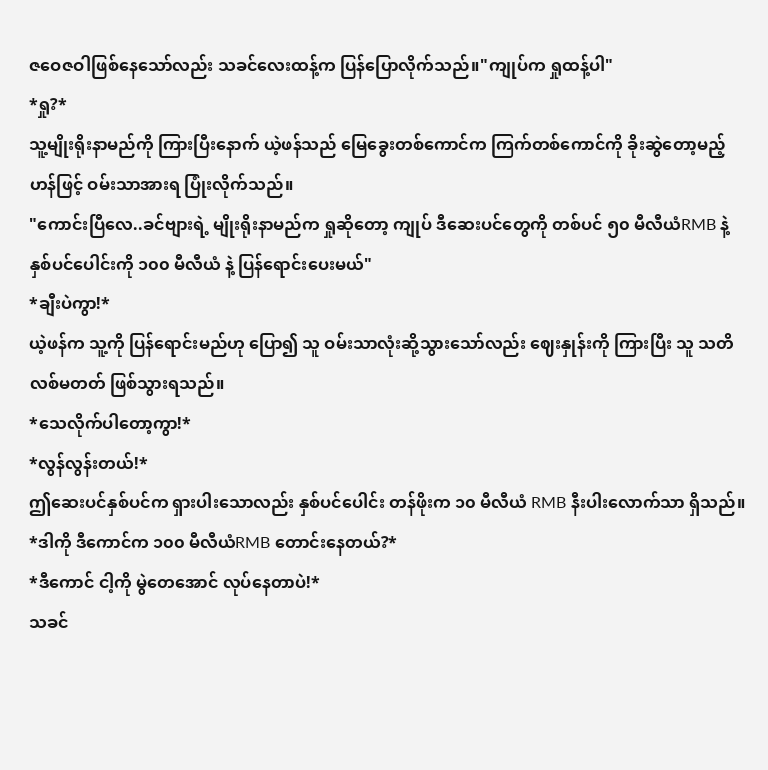ဇဝေဇဝါဖြစ်နေသော်လည်း သခင်လေးထန့်က ပြန်ပြောလိုက်သည်။"ကျုပ်က ရှုထန့်ပါ"
*ရှု?*
သူ့မျိုးရိုးနာမည်ကို ကြားပြီးနောက် ယဲ့ဖန်သည် မြေခွေးတစ်ကောင်က ကြက်တစ်ကောင်ကို ခိုးဆွဲတော့မည့်ဟန်ဖြင့် ဝမ်းသာအားရ ပြုံးလိုက်သည်။
"ကောင်းပြီလေ..ခင်ဗျားရဲ့ မျိုးရိုးနာမည်က ရှုဆိုတော့ ကျုပ် ဒီဆေးပင်တွေကို တစ်ပင် ၅၀ မီလီယံRMB နဲ့ နှစ်ပင်ပေါင်းကို ၁၀၀ မီလီယံ နဲ့ ပြန်ရောင်းပေးမယ်"
*ချီးပဲကွာ!*
ယဲ့ဖန်က သူ့ကို ပြန်ရောင်းမည်ဟု ပြော၍ သူ ဝမ်းသာလုံးဆို့သွားသော်လည်း ဈေးနှုန်းကို ကြားပြီး သူ သတိလစ်မတတ် ဖြစ်သွားရသည်။
*သေလိုက်ပါတော့ကွာ!*
*လွန်လွန်းတယ်!*
ဤဆေးပင်နှစ်ပင်က ရှားပါးသောလည်း နှစ်ပင်ပေါင်း တန်ဖိုးက ၁၀ မီလီယံ RMB နီးပါးလောက်သာ ရှိသည်။
*ဒါကို ဒီကောင်က ၁၀၀ မီလီယံRMB တောင်းနေတယ်?*
*ဒီကောင် ငါ့ကို မွဲတေအောင် လုပ်နေတာပဲ!*
သခင်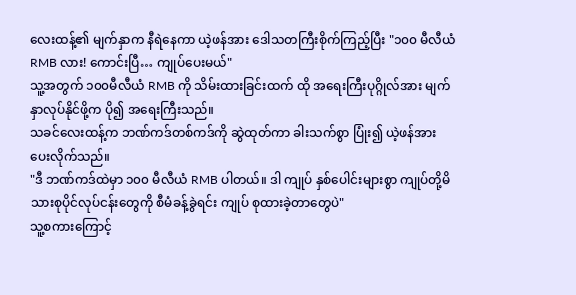လေးထန့်၏ မျက်နှာက နီရဲနေကာ ယဲ့ဖန်အား ဒေါသတကြီးစိုက်ကြည့်ပြီး "၁၀၀ မီလီယံ RMB လား! ကောင်းပြီ… ကျုပ်ပေးမယ်"
သူ့အတွက် ၁၀၀မီလီယံ RMB ကို သိမ်းထားခြင်းထက် ထို အရေးကြီးပုဂ္ဂိုလ်အား မျက်နှာလုပ်နိုင်ဖို့က ပို၍ အရေးကြီးသည်။
သခင်လေးထန့်က ဘဏ်ကဒ်တစ်ကဒ်ကို ဆွဲထုတ်ကာ ခါးသက်စွာ ပြုံး၍ ယဲ့ဖန်အား ပေးလိုက်သည်။
"ဒီ ဘဏ်ကဒ်ထဲမှာ ၁၀၀ မီလီယံ RMB ပါတယ်။ ဒါ ကျုပ် နှစ်ပေါင်းများစွာ ကျုပ်တို့မိသားစုပိုင်လုပ်ငန်းတွေကို စီမံခန့်ခွဲရင်း ကျုပ် စုထားခဲ့တာတွေပဲ"
သူ့စကားကြောင့်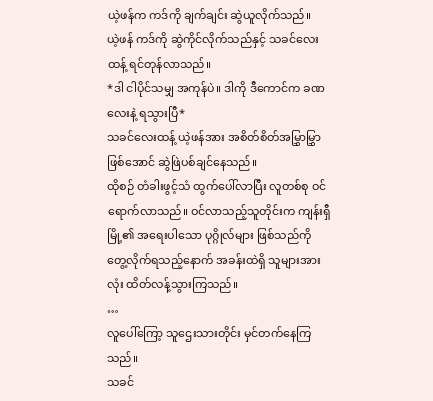ယဲ့ဖန်က ကဒ်ကို ချက်ချင်း ဆွဲယူလိုက်သည်။
ယဲ့ဖန် ကဒ်ကို ဆွဲကိုင်လိုက်သည်နှင့် သခင်လေးထန့် ရင်တုန်လာသည်။
*ဒါ ငါပိုင်သမျှ အကုန်ပဲ။ ဒါကို ဒီကောင်က ခဏလေးနဲ့ ရသွားပြီ*
သခင်လေးထန့် ယဲ့ဖန်အား အစိတ်စိတ်အမြွှာမြွှာဖြစ်အောင် ဆွဲဖြဲပစ်ချင်နေသည်။
ထိုစဉ် တံခါးဖွင့်သံ ထွက်ပေါ်လာပြီး လူတစ်စု ဝင်ရောက်လာသည်။ ဝင်လာသည့်သူတိုင်းက ကျန်းရှီမြို့၏ အရေးပါသော ပုဂ္ဂိုလ်များ ဖြစ်သည်ကို တွေ့လိုက်ရသည့်နောက် အခန်းထဲရှိ သူများအားလုံး ထိတ်လန့်သွားကြသည်။
…
လူပေါ်ကြော့ သူဌေးသားတိုင်း မှင်တက်နေကြသည်။
သခင်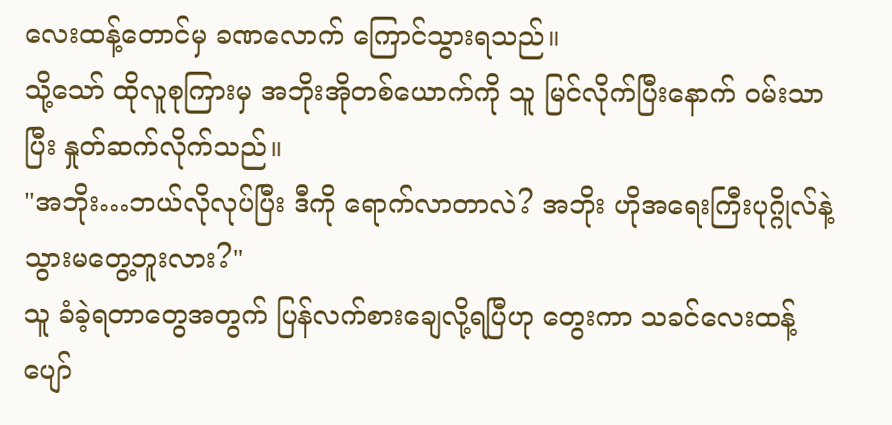လေးထန့်တောင်မှ ခဏလောက် ကြောင်သွားရသည်။
သို့သော် ထိုလူစုကြားမှ အဘိုးအိုတစ်ယောက်ကို သူ မြင်လိုက်ပြီးနောက် ဝမ်းသာပြီး နှုတ်ဆက်လိုက်သည်။
"အဘိုး…ဘယ်လိုလုပ်ပြီး ဒီကို ရောက်လာတာလဲ? အဘိုး ဟိုအရေးကြီးပုဂ္ဂိုလ်နဲ့ သွားမတွေ့ဘူးလား?"
သူ ခံခဲ့ရတာတွေအတွက် ပြန်လက်စားချေလို့ရပြီဟု တွေးကာ သခင်လေးထန့် ပျော်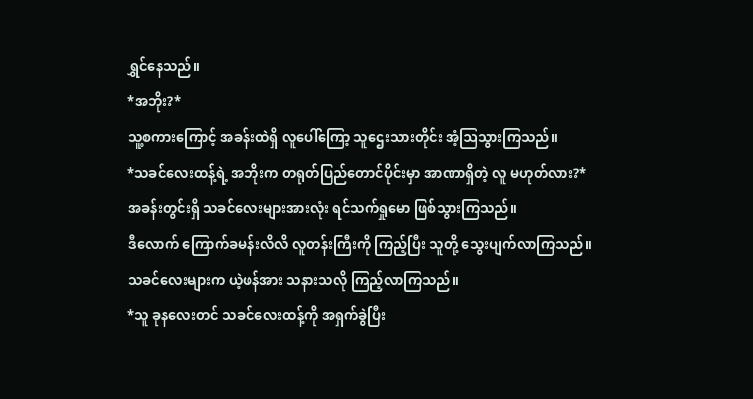ရွှင်နေသည်။
*အဘိုး?*
သူ့စကားကြောင့် အခန်းထဲရှိ လူပေါ်ကြော့ သူဌေးသားတိုင်း အံ့ဩသွားကြသည်။
*သခင်လေးထန့်ရဲ့ အဘိုးက တရုတ်ပြည်တောင်ပိုင်းမှာ အာဏာရှိတဲ့ လူ မဟုတ်လား?*
အခန်းတွင်းရှိ သခင်လေးများအားလုံး ရင်သက်ရှုမော ဖြစ်သွားကြသည်။
ဒီလောက် ကြောက်ခမန်းလိလိ လူတန်းကြီးကို ကြည့်ပြီး သူတို့ သွေးပျက်လာကြသည်။
သခင်လေးများက ယဲ့ဖန်အား သနားသလို ကြည့်လာကြသည်။
*သူ ခုနလေးတင် သခင်လေးထန့်ကို အရှက်ခွဲပြီး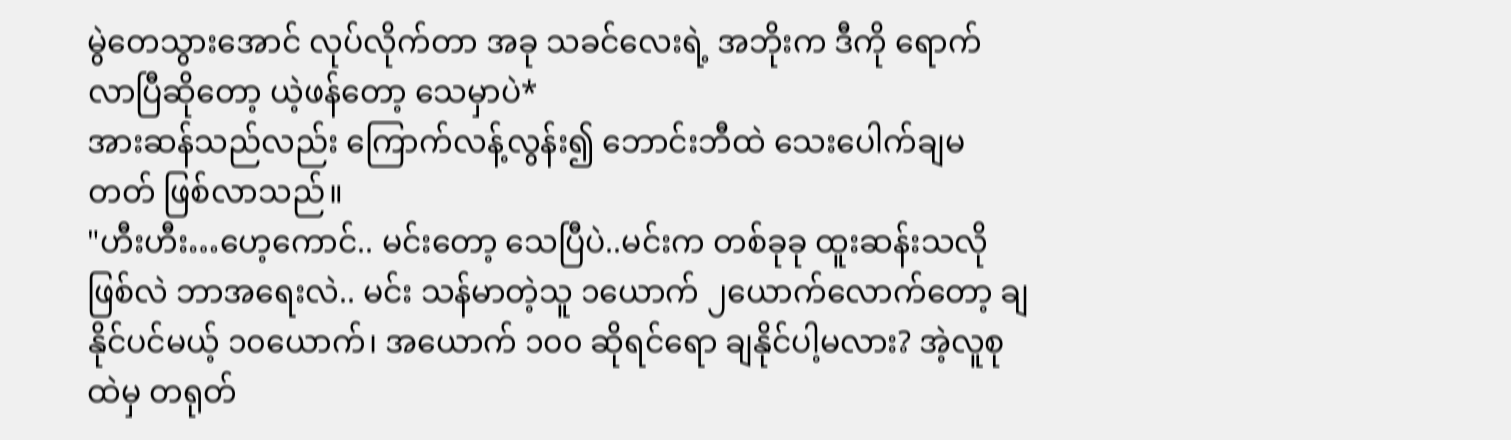မွဲတေသွားအောင် လုပ်လိုက်တာ အခု သခင်လေးရဲ့ အဘိုးက ဒီကို ရောက်လာပြီဆိုတော့ ယဲ့ဖန်တော့ သေမှာပဲ*
အားဆန်သည်လည်း ကြောက်လန့်လွန်း၍ ဘောင်းဘီထဲ သေးပေါက်ချမတတ် ဖြစ်လာသည်။
"ဟီးဟီး…ဟေ့ကောင်.. မင်းတော့ သေပြီပဲ..မင်းက တစ်ခုခု ထူးဆန်းသလို ဖြစ်လဲ ဘာအရေးလဲ.. မင်း သန်မာတဲ့သူ ၁ယောက် ၂ယောက်လောက်တော့ ချနိုင်ပင်မယ့် ၁၀ယောက်၊ အယောက် ၁၀၀ ဆိုရင်ရော ချနိုင်ပါ့မလား? အဲ့လူစုထဲမှ တရုတ်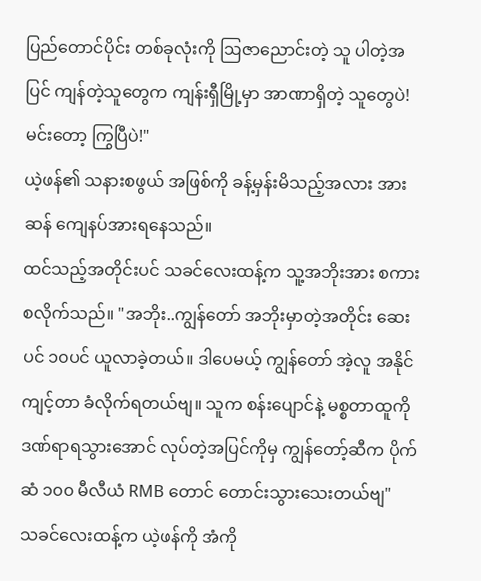ပြည်တောင်ပိုင်း တစ်ခုလုံးကို ဩဇာညောင်းတဲ့ သူ ပါတဲ့အပြင် ကျန်တဲ့သူတွေက ကျန်းရှီမြို့မှာ အာဏာရှိတဲ့ သူတွေပဲ! မင်းတော့ ကြွပြီပဲ!"
ယဲ့ဖန်၏ သနားစဖွယ် အဖြစ်ကို ခန့်မှန်းမိသည့်အလား အားဆန် ကျေနပ်အားရနေသည်။
ထင်သည့်အတိုင်းပင် သခင်လေးထန့်က သူ့အဘိုးအား စကားစလိုက်သည်။ "အဘိုး..ကျွန်တော် အဘိုးမှာတဲ့အတိုင်း ဆေးပင် ၁၀ပင် ယူလာခဲ့တယ်။ ဒါပေမယ့် ကျွန်တော် အဲ့လူ အနိုင်ကျင့်တာ ခံလိုက်ရတယ်ဗျ။ သူက စန်းပျောင်နဲ့ မစ္စတာထူကို ဒဏ်ရာရသွားအောင် လုပ်တဲ့အပြင်ကိုမှ ကျွန်တော့်ဆီက ပိုက်ဆံ ၁၀၀ မီလီယံ RMB တောင် တောင်းသွားသေးတယ်ဗျ"
သခင်လေးထန့်က ယဲ့ဖန်ကို အံကို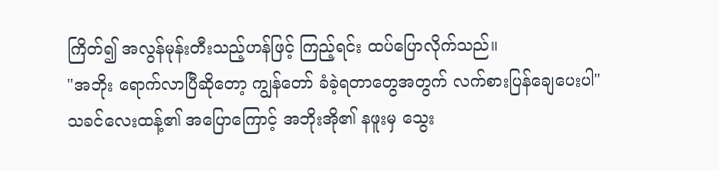ကြိတ်၍ အလွန်မုန်းတီးသည့်ဟန်ဖြင့် ကြည့်ရင်း ထပ်ပြောလိုက်သည်။
"အဘိုး ရောက်လာပြီဆိုတော့ ကျွန်တော် ခံခဲ့ရတာတွေအတွက် လက်စားပြန်ချေပေးပါ"
သခင်လေးထန့်၏ အပြောကြောင့် အဘိုးအို၏ နဖူးမှ သွေး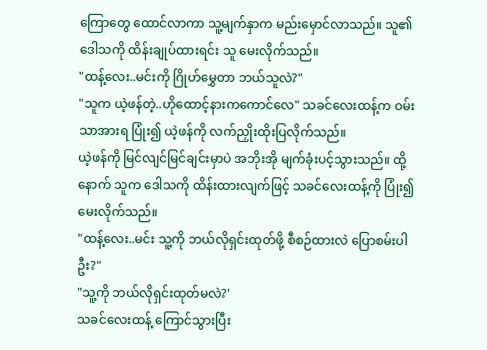ကြောတွေ ထောင်လာကာ သူ့မျက်နှာက မည်းမှောင်လာသည်။ သူ၏ ဒေါသကို ထိန်းချုပ်ထားရင်း သူ မေးလိုက်သည်။
"ထန့်လေး..မင်းကို ဂြိုဟ်မွှေတာ ဘယ်သူလဲ?"
"သူက ယဲ့ဖန်တဲ့..ဟိုထောင့်နားကကောင်လေ" သခင်လေးထန့်က ဝမ်းသာအားရ ပြုံး၍ ယဲ့ဖန်ကို လက်ညှိုးထိုးပြလိုက်သည်။
ယဲ့ဖန်ကို မြင်လျင်မြင်ချင်းမှာပဲ အဘိုးအို မျက်ခုံးပင့်သွားသည်။ ထို့နောက် သူက ဒေါသကို ထိန်းထားလျက်ဖြင့် သခင်လေးထန့်ကို ပြုံး၍ မေးလိုက်သည်။
"ထန့်လေး..မင်း သူ့ကို ဘယ်လိုရှင်းထုတ်ဖို့ စီစဉ်ထားလဲ ပြောစမ်းပါဦး?"
"သူ့ကို ဘယ်လိုရှင်းထုတ်မလဲ?'
သခင်လေးထန့် ကြောင်သွားပြီး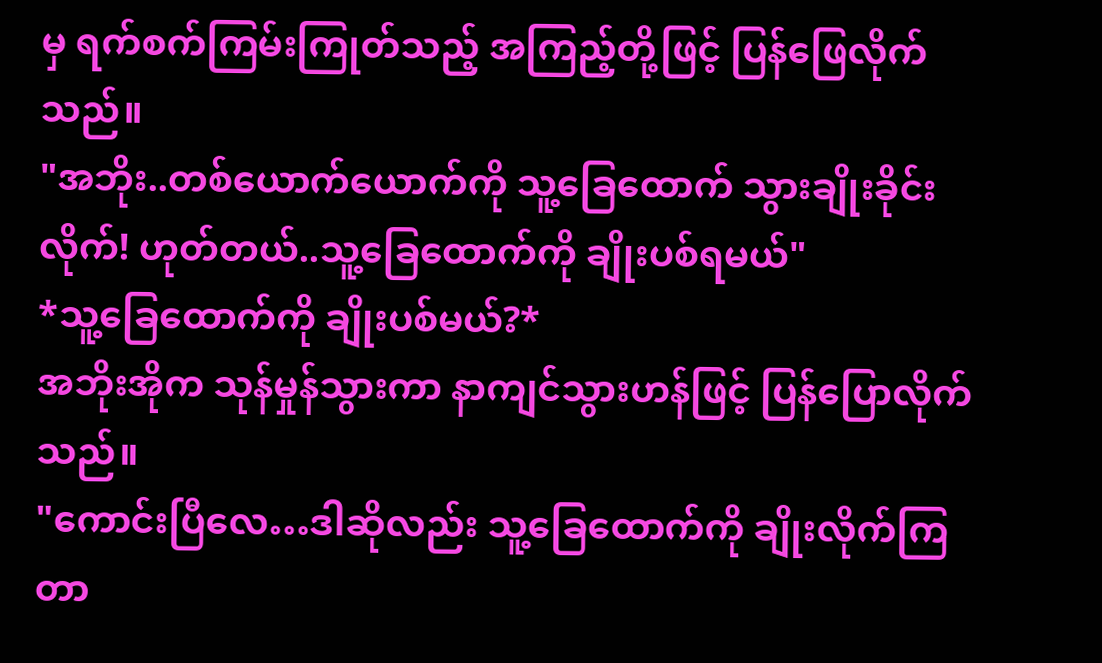မှ ရက်စက်ကြမ်းကြုတ်သည့် အကြည့်တို့ဖြင့် ပြန်ဖြေလိုက်သည်။
"အဘိုး..တစ်ယောက်ယောက်ကို သူ့ခြေထောက် သွားချိုးခိုင်းလိုက်! ဟုတ်တယ်..သူ့ခြေထောက်ကို ချိုးပစ်ရမယ်"
*သူ့ခြေထောက်ကို ချိုးပစ်မယ်?*
အဘိုးအိုက သုန်မှုန်သွားကာ နာကျင်သွားဟန်ဖြင့် ပြန်ပြောလိုက်သည်။
"ကောင်းပြီလေ…ဒါဆိုလည်း သူ့ခြေထောက်ကို ချိုးလိုက်ကြတာ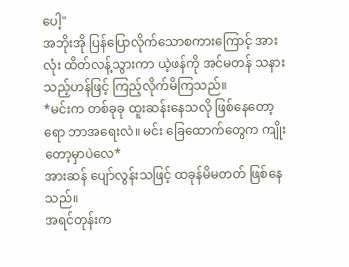ပေါ့"
အဘိုးအို ပြန်ပြောလိုက်သောစကားကြောင့် အားလုံး ထိတ်လန့်သွားကာ ယဲ့ဖန်ကို အင်မတန် သနားသည့်ဟန်ဖြင့် ကြည့်လိုက်မိကြသည်။
*မင်းက တစ်ခုခု ထူးဆန်းနေသလို ဖြစ်နေတော့ရော ဘာအရေးလဲ။ မင်း ခြေထောက်တွေက ကျိုးတော့မှာပဲလေ*
အားဆန် ပျော်လွန်းသဖြင့် ထခုန်မိမတတ် ဖြစ်နေသည်။
အရင်တုန်းက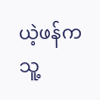ယဲ့ဖန်က သူ့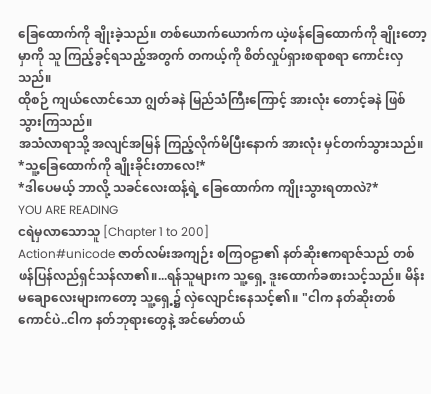ခြေထောက်ကို ချိုးခဲ့သည်။ တစ်ယောက်ယောက်က ယဲ့ဖန်ခြေထောက်ကို ချိုးတော့မှာကို သူ ကြည့်ခွင့်ရသည့်အတွက် တကယ့်ကို စိတ်လှုပ်ရှားစရာစရာ ကောင်းလှသည်။
ထိုစဉ် ကျယ်လောင်သော ဂျွတ်ခနဲ မြည်သံကြီးကြောင့် အားလုံး တောင့်ခနဲ ဖြစ်သွားကြသည်။
အသံလာရာသို့ အလျင်အမြန် ကြည့်လိုက်မိပြီးနောက် အားလုံး မှင်တက်သွားသည်။
*သူ့ခြေထောက်ကို ချိုးခိုင်းတာလေ!*
*ဒါပေမယ့် ဘာလို့ သခင်လေးထန့်ရဲ့ ခြေထောက်က ကျိုးသွားရတာလဲ?*
YOU ARE READING
ငရဲမှလာသောသူ [Chapter 1 to 200]
Action#unicode ဇာတ်လမ်းအကျဉ်း စကြဝဠာ၏ နတ်ဆိုးဧကရာဇ်သည် တစ်ဖန်ပြန်လည်ရှင်သန်လာ၏။...ရန်သူများက သူ့ရှေ့ ဒူးထောက်ခစားသင့်သည်။ မိန်းမချောလေးများကတော့ သူ့ရှေ့၌ လှဲလျောင်းနေသင့်၏။ "ငါက နတ်ဆိုးတစ်ကောင်ပဲ..ငါက နတ်ဘုရားတွေနဲ့ အင်မော်တယ်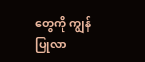တွေကို ကျွန်ပြုလာ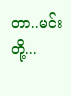တာ..မင်းတို့...